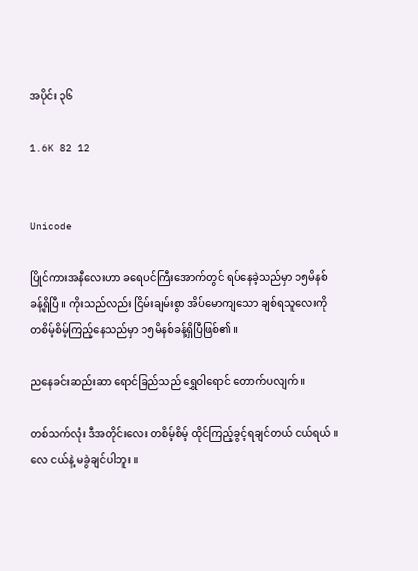အပိုင်း ၃၆

1.6K 82 12


Unicode

ပြိုင်ကားအနီလေးဟာ ခရေပင်ကြီးအောက်တွင် ရပ်နေခဲ့သည်မှာ ၁၅မိနစ်ခန့်ရှိပြီ ။ ကိုးသည်လည်း ငြိမ်းချမ်းစွာ အိပ်မောကျသော ချစ်ရသူလေးကို တစိမ့်စိမ့်ကြည့်နေသည်မှာ ၁၅မိနစ်ခန့်ရှိပြီဖြစ်၏ ။

ညနေခင်းဆည်းဆာ ရောင်ခြည်သည် ရွှေဝါရောင် တောက်ပလျက် ။

တစ်သက်လုံး ဒီအတိုင်းလေး တစိမ့်စိမ့် ထိုင်ကြည့်ခွင့်ရချင်တယ် ငယ်ရယ် ။ လေ ငယ်နဲ့ မခွဲချင်ပါဘူး ။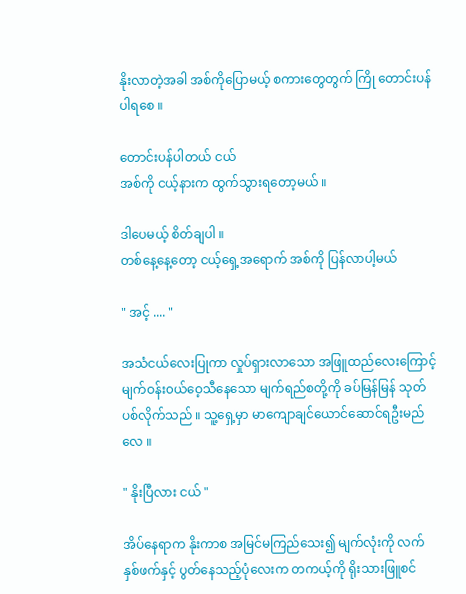နိုးလာတဲ့အခါ အစ်ကိုပြောမယ့် စကားတွေတွက် ကြို တောင်းပန်ပါရစေ ။

တောင်းပန်ပါတယ် ငယ်
အစ်ကို ငယ့်နားက ထွက်သွားရတော့မယ် ။

ဒါပေမယ့် စိတ်ချပါ ။
တစ်နေ့နေ့တော့ ငယ့်ရှေ့အရောက် အစ်ကို ပြန်လာပါ့မယ်

" အင့် .... "

အသံငယ်လေးပြုကာ လှုပ်ရှားလာသော အဖြူထည်လေးကြောင့် မျက်ဝန်း၀ယ်ဝေ့သီနေသော မျက်ရည်စတို့ကို ခပ်မြန်မြန် သုတ်ပစ်လိုက်သည် ။ သူ့ရှေ့မှာ မာကျောချင်ယောင်ဆောင်ရဦးမည်လေ ။

" နိုးပြီလား ငယ် "

အိပ်နေရာက နိုးကာစ အမြင်မကြည်သေး၍ မျက်လုံးကို လက်နှစ်ဖက်နှင့် ပွတ်နေသည့်ပုံလေးက တကယ့်ကို ရိုးသားဖြူစင်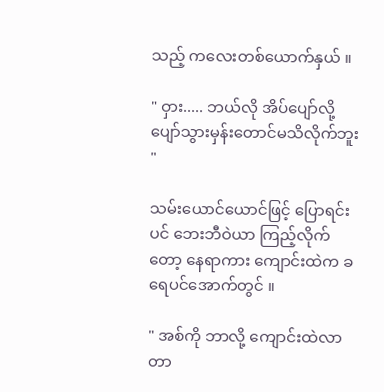သည့် ကလေးတစ်ယောက်နှယ် ။

" ဝှား..... ဘယ်လို အိပ်ပျော်လို့ ပျော်သွားမှန်းတောင်မသိလိုက်ဘူး "

သမ်းယောင်ယောင်ဖြင့် ပြောရင်းပင် ဘေးဘီဝဲယာ ကြည့်လိုက်တော့ နေရာကား ကျောင်းထဲက ခရေပင်အောက်တွင် ။

" အစ်ကို ဘာလို့ ကျောင်းထဲလာတာ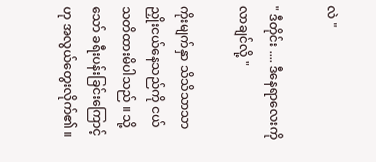လဲ "

" ဒီတိုင်း .... ဒီနေရာလေးကိုလာချင်လို့ "

ကိုးမျက်နှာ သိသိသာသာ ညှိုးငယ်နေသည်ကို ငယ် သတိထားမိပါသည် ။ သို့သော် ခရီးပန်းခြင်းကြောင့်ဟု အလွယ်တွေးလိုက်၏ ။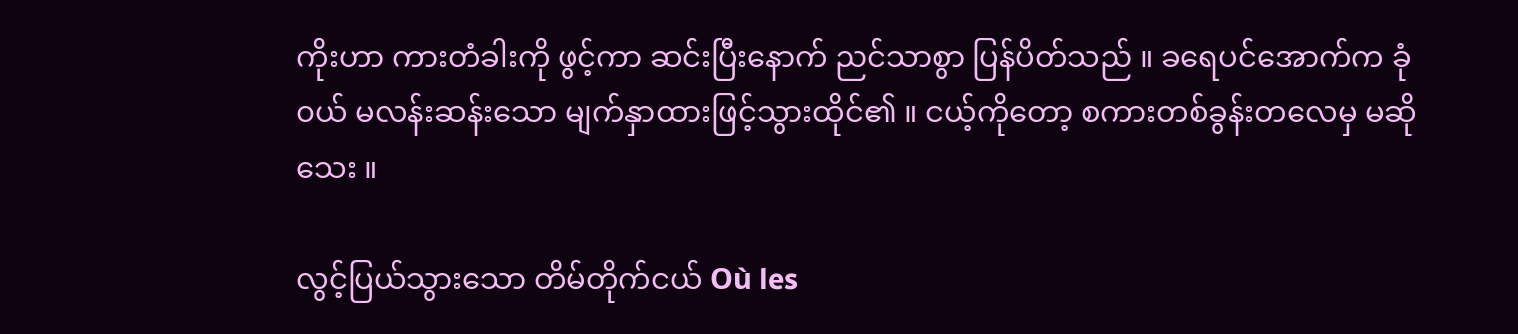ကိုးဟာ ကားတံခါးကို ဖွင့်ကာ ဆင်းပြီးနောက် ညင်သာစွာ ပြန်ပိတ်သည် ။ ခရေပင်အောက်က ခုံ၀ယ် မလန်းဆန်းသော မျက်နှာထားဖြင့်သွားထိုင်၏ ။ ငယ့်ကိုတော့ စကားတစ်ခွန်းတလေမှ မဆိုသေး ။

လွင့်ပြယ်သွားသော တိမ်တိုက်ငယ် Où les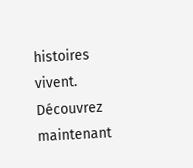histoires vivent. Découvrez maintenant